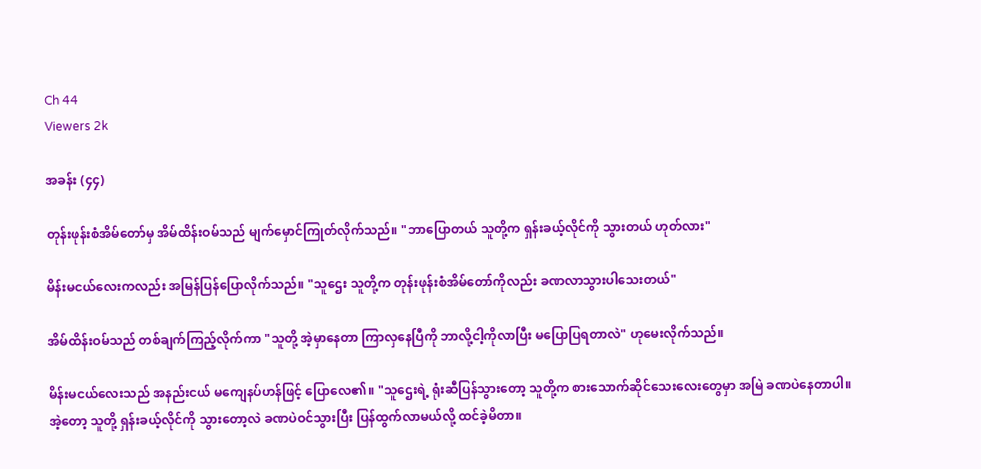Ch 44
Viewers 2k

အခန်း (၄၄)

တုန်းဖုန်းစံအိမ်တော်မှ အိမ်ထိန်းဝမ်သည် မျက်မှောင်ကြုတ်လိုက်သည်။ "ဘာပြောတယ် သူတို့က ရှန်းခယ့်လိုင်ကို သွားတယ် ဟုတ်လား"

မိန်းမငယ်လေးကလည်း အမြန်ပြန်ပြောလိုက်သည်။ "သူဌေး သူတို့က တုန်းဖုန်းစံအိမ်တော်ကိုလည်း ခဏလာသွားပါသေးတယ်"

အိမ်ထိန်းဝမ်သည် တစ်ချက်ကြည့်လိုက်ကာ "သူတို့ အဲ့မှာနေတာ ကြာလှနေပြီကို ဘာလို့ငါ့ကိုလာပြီး မပြောပြရတာလဲ" ဟုမေးလိုက်သည်။

မိန်းမငယ်လေးသည် အနည်းငယ် မကျေနပ်ဟန်ဖြင့် ပြောလေ၏။ "သူဌေးရဲ့ ရုံးဆီပြန်သွားတော့ သူတို့က စားသောက်ဆိုင်သေးလေးတွေမှာ အမြဲ ခဏပဲနေတာပါ။ အဲ့တော့ သူတို့ ရှန်းခယ့်လိုင်ကို သွားတော့လဲ ခဏပဲဝင်သွားပြီး ပြန်ထွက်လာမယ်လို့ ထင်ခဲ့မိတာ။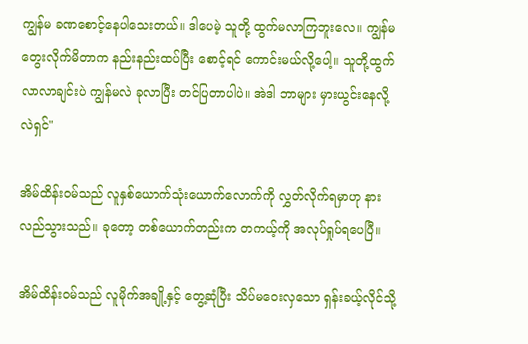ကျွန်မ ခဏစောင့်နေပါသေးတယ်။ ဒါပေမဲ့ သူတို့ ထွက်မလာကြဘူးလေ။ ကျွန်မတွေးလိုက်မိတာက နည်းနည်းထပ်ပြီး စောင့်ရင် ကောင်းမယ်လို့ပေါ့။ သူတို့ထွက်လာလာချင်းပဲ ကျွန်မလဲ ခုလာပြီး တင်ပြတာပါပဲ။ အဲဒါ ဘာများ မှားယွင်းနေလို့လဲရှင်"

အိမ်ထိန်းဝမ်သည် လူနှစ်ယောက်သုံးယောက်လောက်ကို လွှတ်လိုက်ရမှာဟု နားလည်သွားသည်။ ခုတော့ တစ်ယောက်တည်းက တကယ့်ကို အလုပ်ရှုပ်ရပေပြီ။

အိမ်ထိန်းဝမ်သည် လူမိုက်အချို့နှင့် တွေ့ဆုံပြီး သိပ်မဝေးလှသော ရှန်းခယ့်လိုင်သို့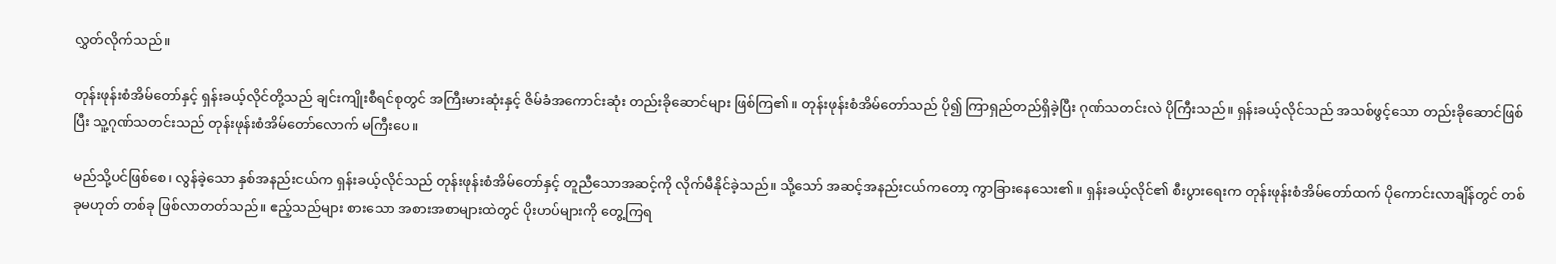လွှတ်လိုက်သည်။

တုန်းဖုန်းစံအိမ်တော်နှင့် ရှန်းခယ့်လိုင်တို့သည် ချင်းကျိုးစီရင်စုတွင် အကြီးမားဆုံးနှင့် ဇိမ်ခံအကောင်းဆုံး တည်းခိုဆောင်များ ဖြစ်ကြ၏။ တုန်းဖုန်းစံအိမ်တော်သည် ပို၍ ကြာရှည်တည်ရှိခဲ့ပြီး ဂုဏ်သတင်းလဲ ပိုကြီးသည်။ ရှန်းခယ့်လိုင်သည် အသစ်ဖွင့်သော တည်းခိုဆောင်ဖြစ်ပြီး သူ့ဂုဏ်သတင်းသည် တုန်းဖုန်းစံအိမ်တော်လောက် မကြီးပေ။

မည်သို့ပင်ဖြစ်စေ၊ လွန်ခဲ့သော နှစ်အနည်းငယ်က ရှန်းခယ့်လိုင်သည် တုန်းဖုန်းစံအိမ်တော်နှင့် တူညီသောအဆင့်ကို လိုက်မီနိုင်ခဲ့သည်။ သို့သော် အဆင့်အနည်းငယ်ကတော့ ကွာခြားနေသေး၏။ ရှန်းခယ့်လိုင်၏ စီးပွားရေးက တုန်းဖုန်းစံအိမ်တော်ထက် ပိုကောင်းလာချိန်တွင် တစ်ခုမဟုတ် တစ်ခု ဖြစ်လာတတ်သည်။ ဧည့်သည်များ စားသော အစားအစာများထဲတွင် ပိုးဟပ်များကို တွေ့ကြရ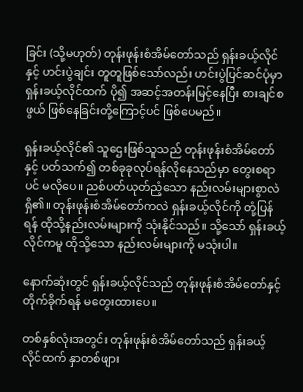ခြင်း (သို့မဟုတ်) တုန်းဖုန်းစံအိမ်တော်သည် ရှန်းခယ့်လိုင်နှင့် ဟင်းပွဲချင်း တူတူဖြစ်သော်လည်း ဟင်းပွဲပြင်ဆင်ပုံမှာ ရှန်းခယ့်လိုင်ထက် ပို၍ အဆင့်အတန်းမြင့်နေပြီး စားချင်စဖွယ် ဖြစ်နေခြင်းတို့ကြောင့်ပင် ဖြစ်ပေမည်။

ရှန်းခယ့်လိုင်၏ သူဌေးဖြစ်သူသည် တုန်းဖုန်းစံအိမ်တော်နှင့် ပတ်သက်၍ တစ်ခုခုလုပ်ရန်လိုနေသည်မှာ တွေးစရာပင် မလိုပေ။ ညစ်ပတ်ယုတ်ညံ့သော နည်းလမ်းများစွာလဲ ရှိ၏။ တုန်းဖုန်းစံအိမ်တော်ကလဲ ရှန်းခယ့်လိုင်ကို တုံ့ပြန်ရန် ထိုသို့နည်းလမ်းများကို သုံးနိုင်သည်။ သို့သော် ရှန်းခယ့်လိုင်ကမူ ထိုသို့သော နည်းလမ်းများကို မသုံးပါ။

နောက်ဆုံးတွင် ရှန်းခယ့်လိုင်သည် တုန်းဖုန်းစံအိမ်တော်နှင့် တိုက်ခိုက်ရန် မတွေးထားပေ။

တစ်နှစ်လုံးအတွင်း တုန်းဖုန်းစံအိမ်တော်သည် ရှန်းခယ့်လိုင်ထက် နှာတစ်ဖျား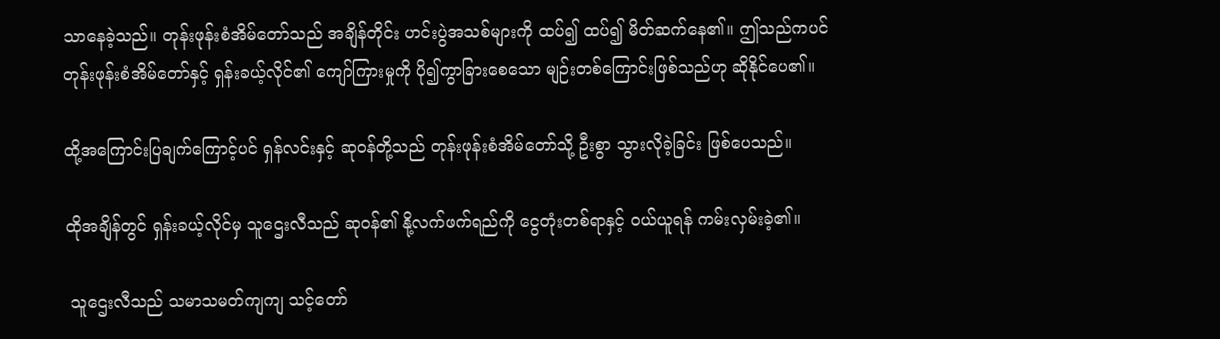သာနေခဲ့သည်။ တုန်းဖုန်းစံအိမ်တော်သည် အချိန်တိုင်း ဟင်းပွဲအသစ်များကို ထပ်၍ ထပ်၍ မိတ်ဆက်နေ၏။ ဤသည်ကပင် တုန်းဖုန်းစံအိမ်တော်နှင့် ရှန်းခယ့်လိုင်၏ ကျော်ကြားမှုကို ပို၍ကွာခြားစေသော မျဉ်းတစ်ကြောင်းဖြစ်သည်ဟု ဆိုနိုင်ပေ၏။

ထို့အ‌ကြောင်းပြချက်ကြောင့်ပင် ရှန်လင်းနှင့် ဆုဝန်တို့သည် တုန်းဖုန်းစံအိမ်တော်သို့ ဦးစွာ သွားလိုခဲ့ခြင်း ဖြစ်ပေသည်။

ထိုအချိန်တွင် ရှန်းခယ့်လိုင်မှ သူဌေးလီသည် ဆုဝန်၏ နို့လက်ဖက်ရည်ကို ငွေတုံးတစ်ရာနှင့် ဝယ်ယူရန် ကမ်းလှမ်းခဲ့၏။

 သူဌေးလီသည် သမာသမတ်ကျကျ သင့်တော်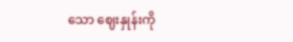သော ‌ဈေးနှုန်းကို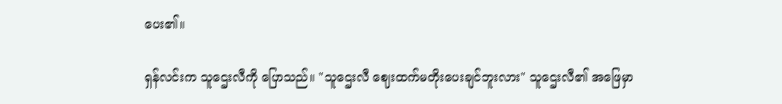ပေး၏။

ရှန်လင်းက သူဌေးလီကို ပြောသည်။ "သူဌေးလီ ဈေးထက်မတိုးပေးချင်ဘူးလား" သူဌေးလီ၏ အဖြေမှာ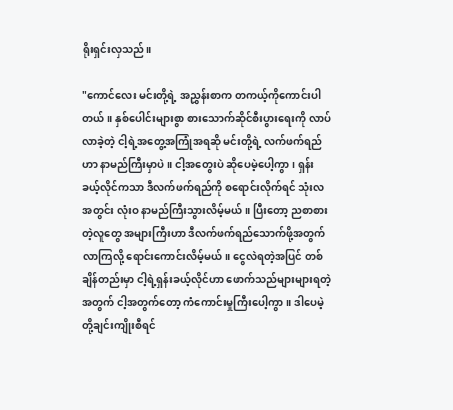ရိုးရှင်းလှသည်။

"ကောင်လေး မင်းတို့ရဲ့ အညွှန်းစာက တကယ့်ကိုကောင်းပါတယ်။ နှစ်ပေါင်းများစွာ စားသောက်ဆိုင်စီးပွားရေးကို လာပ်လာခဲ့တဲ့ ငါ့ရဲ့အတွေ့အကြုံအရဆို မင်းတို့ရဲ့ လက်ဖက်ရည်ဟာ နာမည်ကြီးမှာပဲ။ ငါ့အတွေးပဲ ဆိုပေမဲ့ပေါ့ကွာ၊ ရှန်းခယ့်လိုင်ကသာ ဒီလက်ဖက်ရည်ကို စရောင်းလိုက်ရင် သုံးလအတွင်း လုံးဝ နာမည်ကြီးသွားလိမ့်မယ်။ ပြီးတော့ ညစာစားတဲ့လူတွေ အများကြီးဟာ ဒီလက်ဖက်ရည်သောက်ဖို့အတွက် လာကြလို့ ရောင်းကောင်းလိမ့်မယ်။ ငွေလဲရတဲ့အပြင် တစ်ချိန်တည်းမှာ ငါ့ရဲ့ရှန်းခယ့်လိုင်ဟာ ဖောက်သည်များများရတဲ့အတွက် ငါ့အတွက်တော့ ကံကောင်းမှုကြီးပေါ့ကွာ။ ဒါပေမဲ့ တို့ချင်းကျိုးစီရင်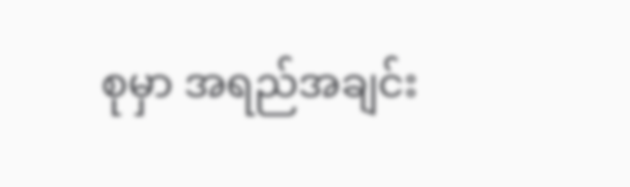စုမှာ အရည်အချင်း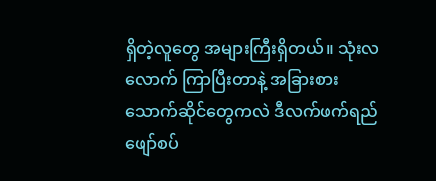ရှိတဲ့လူတွေ အများကြီးရှိတယ်။ သုံးလလောက် ကြာပြီးတာနဲ့ အခြားစားသောက်ဆိုင်တွေကလဲ ဒီလက်ဖက်ရည်ဖျော်စပ်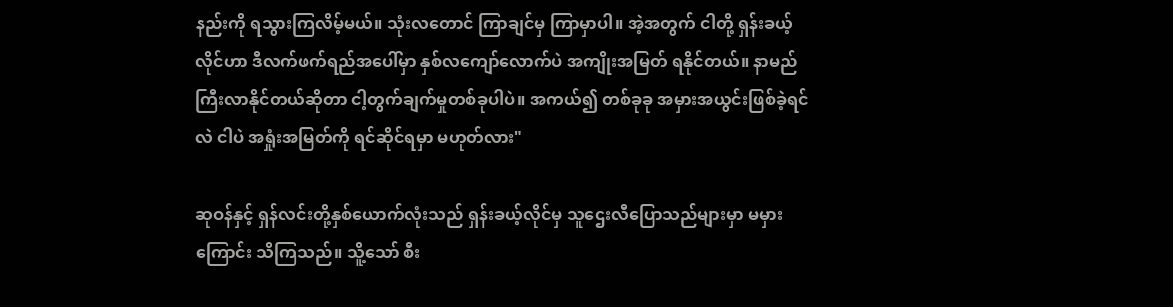နည်းကို ရသွားကြလိမ့်မယ်။ သုံးလတောင် ကြာချင်မှ ကြာမှာပါ။ အဲ့အတွက် ငါတို့ ရှန်းခယ့်လိုင်ဟာ ဒီလက်ဖက်ရည်အပေါ်မှာ နှစ်လကျော်လောက်ပဲ အကျိုးအမြတ် ရနိုင်တယ်။ နာမည် ကြီးလာနိုင်တယ်ဆိုတာ ငါ့တွက်ချက်မှုတစ်ခုပါပဲ။ အကယ်၍ တစ်ခုခု အမှားအယွင်းဖြစ်ခဲ့ရင်လဲ ငါပဲ အရှုံးအမြတ်ကို ရင်ဆိုင်ရမှာ မဟုတ်လား"

ဆုဝန်နှင့် ရှန်လင်းတို့နှစ်ယောက်လုံးသည် ရှန်းခယ့်လိုင်မှ သူဌေးလီပြောသည်များမှာ မမှားကြောင်း သိကြသည်။ သိူ့သော် စီး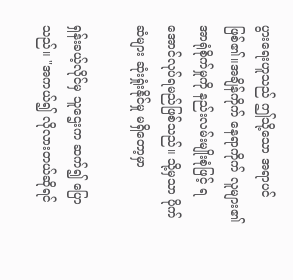ပွားရေးဟူသည် ဤသို့သော အရာပင် ဖြစ်၏။အချိန်ကိုက် နေရာကိုက် လူများ၏ အာရုံစိုက်မှုကို နည်းလမ်းမျိုးစုံဖြင့် ရအောင်လုပ်ရမည်ဖြစ်သည်။ သို့မှသာ ပိုက်ဆံများ ဆုံးရှုံးနိုင်မှု မရှိတော့မှာ

ရှန်းခယ့်လိုင်မှ သူဌေးက ဆက်၍ ပြောသည်။ "အကယ်၍ လိုလားတယ်ဆိုရင်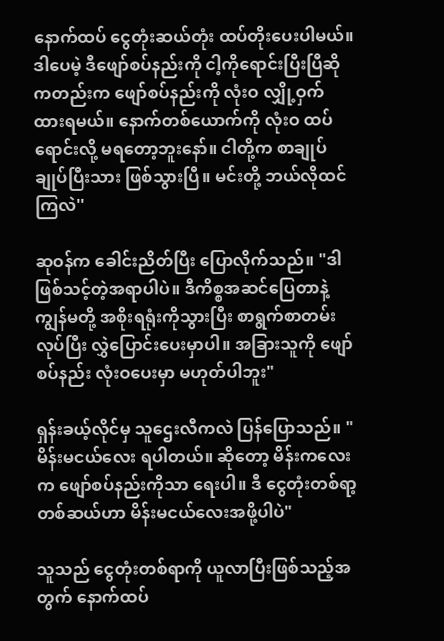နောက်ထပ် ငွေတုံးဆယ်တုံး ထပ်တိုးပေးပါမယ်။ ဒါပေမဲ့ ဒီဖျော်စပ်နည်းကို ငါ့ကိုရောင်းပြီးပြီဆိုကတည်းက ဖျော်စပ်နည်းကို လုံးဝ လျှို့ဝှက်ထားရမယ်။ နောက်တစ်ယောက်ကို လုံးဝ ထပ်ရောင်းလို့ မရတော့ဘူးနော်။ ငါတို့က စာချုပ်ချုပ်ပြီးသား ဖြစ်သွားပြီ။ မင်းတို့ ဘယ်လိုထင်ကြလဲ''

ဆုဝန်က ခေါင်းညိတ်ပြီး ပြောလိုက်သည်။ "ဒါဖြစ်သင့်တဲ့အရာပါပဲ။ ဒီကိစ္စအဆင်ပြေတာနဲ့ ကျွန်မတို့ အစိုးရရုံးကိုသွားပြီး စာရွက်စာတမ်းလုပ်ပြီး လွှဲပြောင်းပေးမှာပါ။ အခြားသူကို ဖျော်စပ်နည်း လုံးဝပေးမှာ မဟုတ်ပါဘူး"

ရှန်းခယ့်လိုင်မှ သူဌေးလီကလဲ ပြန်ပြောသည်။ "မိန်းမငယ်လေး ရပါတယ်။ ဆိုတော့ မိန်းကလေးက ဖျော်စပ်နည်းကိုသာ ရေးပါ။ ဒီ ငွေတုံးတစ်ရာ့တစ်ဆယ်ဟာ မိန်းမငယ်လေးအဖို့ပါပဲ"

သူသည် ငွေတုံးတစ်ရာကို ယူလာပြီးဖြစ်သည့်အတွက် နောက်ထပ်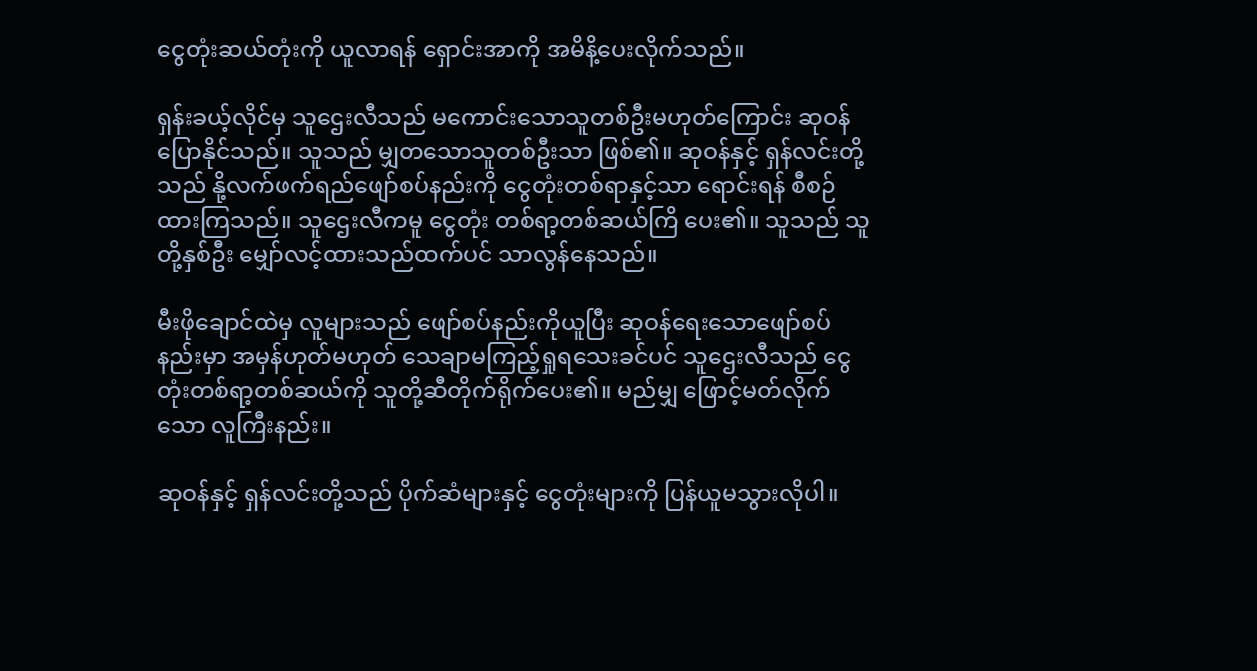ငွေတုံးဆယ်တုံးကို ယူလာရန် ရှောင်းအာကို အမိနိ့ပေးလိုက်သည်။

ရှန်းခယ့်လိုင်မှ သူဌေးလီသည် မကောင်းသောသူတစ်ဦးမဟုတ်ကြောင်း ဆုဝန်ပြောနိုင်သည်။ သူသည် မျှတသောသူတစ်ဦးသာ ဖြစ်၏။ ဆုဝန်နှင့် ရှန်လင်းတို့သည် နို့လက်ဖက်ရည်ဖျော်စပ်နည်းကို ငွေတုံးတစ်ရာနှင့်သာ ရောင်းရန် စီစဉ်ထားကြသည်။ သူဌေးလီကမူ ငွေတုံး တစ်ရာ့တစ်ဆယ်ကြိ ပေး၏။ သူသည် သူတို့နှစ်ဦး မျှော်လင့်ထားသည်ထက်ပင် သာလွန်နေသည်။

မီးဖိုချောင်ထဲမှ လူများသည် ဖျော်စပ်နည်းကိုယူပြီး ဆုဝန်ရေးသောဖျော်စပ်နည်းမှာ အမှန်ဟုတ်မဟုတ် သေချာမကြည့်ရှုရသေးခင်ပင် သူဌေးလီသည် ငွေတုံးတစ်ရာ့တစ်ဆယ်ကို သူတို့ဆီတိုက်ရိုက်ပေး၏။ မည်မျှ ဖြောင့်မတ်လိုက်သော လူကြီးနည်း။

ဆုဝန်နှင့် ရှန်လင်းတို့သည် ပိုက်ဆံများနှင့် ငွေတုံးများကို ပြန်ယူမသွားလိုပါ။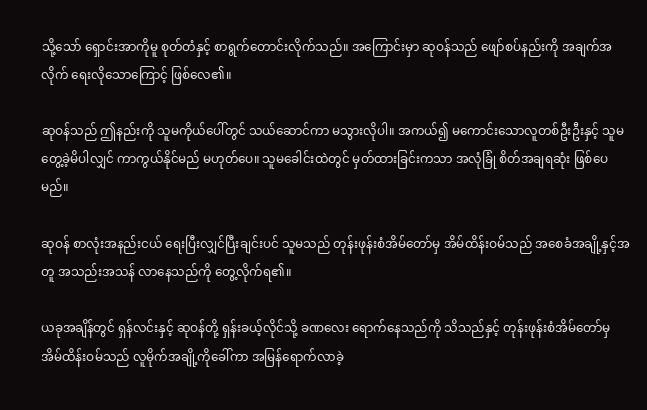သို့သော် ရှောင်းအာကိုမူ စုတ်တံနှင့် စာရွက်တောင်းလိုက်သည်။ အကြောင်းမှာ ဆုဝန်သည် ဖျော်စပ်နည်းကို အချက်အလိုက် ရေးလိုသောကြောင့် ဖြစ်လေ၏။

ဆုဝန်သည် ဤနည်းကို သူမကိုယ်ပေါ်တွင် သယ်ဆောင်ကာ မသွားလိုပါ။ အကယ်၍ မကောင်းသောလူတစ်ဦးဦးနှင့် သူမတွေ့ခဲ့မိပါလျှင် ကာကွယ်နိုင်မည် မဟုတ်ပေ။ သူမခေါင်းထဲတွင် မှတ်ထားခြင်းကသာ အလုံခြုံ စိတ်အချရဆုံး ဖြစ်ပေမည်။

ဆုဝန် စာလုံးအနည်းငယ် ရေးပြီးလျှင်ပြီးချင်းပင် သူမသည် တုန်းဖုန်းစံအိမ်တော်မှ အိမ်ထိန်းဝမ်သည် အစေခံအချို့နှင့်အတူ အသည်းအသန် လာနေသည်ကို တွေ့လိုက်ရ၏။

ယခုအချိန်တွင် ရှန်လင်းနှင့် ဆုဝန်တို့ ရှန်းခယ့်လိုင်သို့ ခဏလေး ရောက်နေသည်ကို သိသည်နှင့် တုန်းဖုန်းစံအိမ်တော်မှ အိမ်ထိန်းဝမ်သည် လူမိုက်အချို့ကိုခေါ်ကာ အမြန်ရောက်လာခဲ့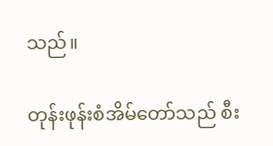သည်။

တုန်းဖုန်းစံအိမ်တော်သည် စီး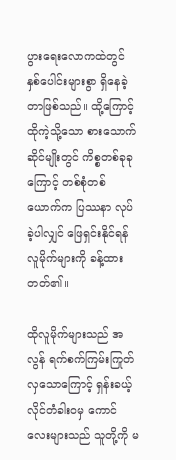ပွားရေးလောကထဲတွင် နှစ်ပေါင်းများစွာ ရှိနေခဲ့တာဖြစ်သည်။ ထို့ကြောင့် ထိုကဲ့သို့သော စားသောက်ဆိုင်မျိုးတွင် ကိစ္စတစ်ခုခုကြောင့် တစ်စုံတစ်ယောက်က ပြဿနာ လုပ်ခဲ့ပါလျှင် ဖြေရှင်းနိုင်ရန် လူမိုက်များကို ခန့်ထားတတ်၏။

ထိုလူမိုက်များသည် အလွန် ရက်စက်ကြမ်းကြုတ်လှသောကြောင့် ရှန်းခယ့်လိုင်တံခါးဝမှ ကောင်လေးများသည် သူတို့ကို မ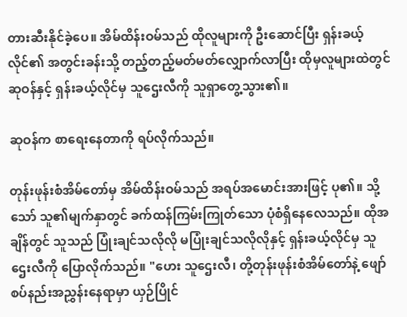တားဆီးနိုင်ခဲ့ပေ။ အိမ်ထိန်းဝမ်သည် ထိုလူများကို ဦးဆောင်ပြီး ရှန်းခယ့်လိုင်၏ အတွင်းခန်းသို့ တည့်တည့်မတ်မတ်လျှောက်လာပြီး ထိုမှလူများထဲတွင် ဆုဝန်နှင့် ရှန်းခယ့်လိုင်မှ သူဌေးလီကို သူရှာတွေ့သွား၏။

ဆုဝန်က စာရေးနေတာကို ရပ်လိုက်သည်။

တုန်းဖုန်းစံအိမ်တော်မှ အိမ်ထိန်းဝမ်သည် အရပ်အမောင်းအားဖြင့် ပု၏။ သို့သော် သူ၏မျက်နှာတွင် ခက်ထန်ကြမ်းကြုတ်သော ပုံစံရှိနေလေသည်။ ထိုအချိန်တွင် သူသည် ပြုံးချင်သလိုလို မပြုံးချင်သလိုလိုနှင့် ရှန်းခယ့်လိုင်မှ သူဌေးလီကို ပြောလိုက်သည်။ "ဟေး သူဌေးလီ၊ တို့တုန်းဖုန်းစံအိမ်တော်နဲ့ ဖျော်စပ်နည်းအညွှန်းနေရာမှာ ယှဉ်ပြိုင်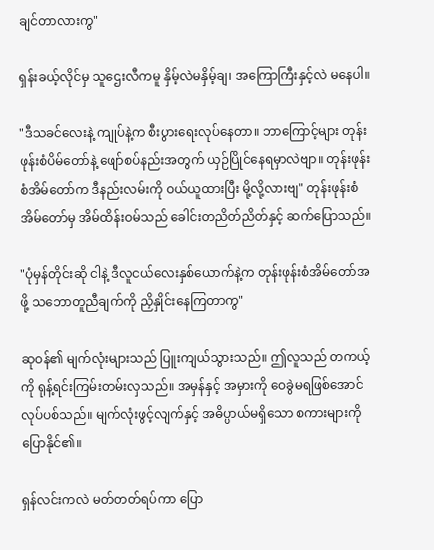ချင်တာလားကွ"

ရှန်းခယ့်လိုင်မှ သူဌေးလီကမူ နှိမ့်လဲမနှိမ့်ချ၊ အကြောကြီးနှင့်လဲ မနေပါ။

"ဒီသခင်လေးနဲ့ ကျုပ်နဲ့က စီးပွားရေးလုပ်နေတာ။ ဘာကြောင့်များ တုန်းဖုန်းစံပိမ်တော်နဲ့ ဖျော်စပ်နည်းအတွက် ယှဉ်ပြိုင်နေရမှာလဲဗျာ။ တုန်းဖုန်းစံအိမ်တော်က ဒီနည်းလမ်းကို ဝယ်ယူထားပြီး မို့လို့လားဗျ" တုန်းဖုန်းစံအိမ်တော်မှ အိမ်ထိန်းဝမ်သည် ခေါင်းတညိတ်ညိတ်နှင့် ဆက်ပြောသည်။

"ပုံမှန်တိုင်းဆို ငါနဲ့ ဒီလူငယ်လေးနှစ်ယောက်နဲ့က တုန်းဖုန်းစံအိမ်တော်အဖို့ သဘောတူညီချက်ကို ညှိနှိုင်းနေကြတာကွ"

ဆုဝန်၏ မျက်လုံးများသည် ပြူးကျယ်သွားသည်။ ဤလူသည် တကယ့်ကို ရုန့်ရင်းကြမ်းတမ်းလှသည်။ အမှန်နှင့် အမှားကို ဝေခွဲမရဖြစ်အောင် လုပ်ပစ်သည်။ မျက်လုံးဖွင့်လျက်နှင့် အဓိပ္ပာယ်မရှိသော စကားများကို ပြောနိုင်၏။

ရှန်လင်းကလဲ မတ်တတ်ရပ်ကာ ပြော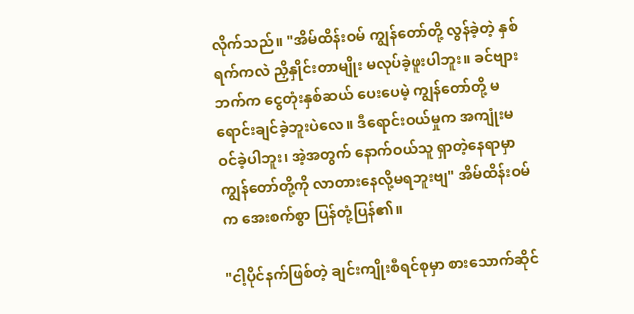လိုက်သည်။ "အိမ်ထိန်းဝမ် ကျွန်တော်တို့ လွန်ခဲ့တဲ့ နှစ်ရက်ကလဲ ညှိနှိုင်းတာမျိုး မလုပ်ခဲ့ဖူးပါဘူး။ ခင်ဗျားဘက်က ငွေတုံးနှစ်ဆယ် ပေးပေမဲ့ ကျွန်တော်တို့ မရောင်းချင်ခဲ့ဘူးပဲလေ။ ဒီရောင်းဝယ်မှုက အကျုံးမဝင်ခဲ့ပါဘူး၊ အဲ့အတွက် နောက်ဝယ်သူ ရှာတဲ့နေရာမှာ ကျွန်တော်တို့ကို လာတားနေလို့မရဘူးဗျ" အိမ်ထိန်းဝမ်က အေးစက်စွာ ပြန်တုံ့ပြန်၏။

"ငါ့ပိုင်နက်ဖြစ်တဲ့ ချင်းကျိုးစီရင်စုမှာ စားသောက်ဆိုင်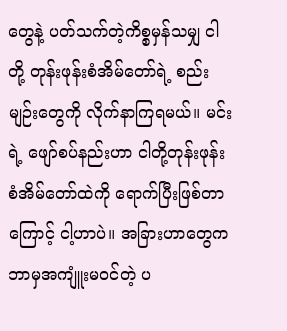တွေနဲ့ ပတ်သက်တဲ့ကိစ္စမှန်သမျှ ငါတို့ တုန်းဖုန်းစံအိမ်တော်ရဲ့ စည်းမျဉ်းတွေကို လိုက်နာကြရမယ်။ မင်းရဲ့ ဖျော်စပ်နည်းဟာ ငါတို့တုန်းဖုန်းစံအိမ်တော်ထဲကို ရောက်ပြီးဖြစ်တာကြောင့် ငါ့ဟာပဲ။ အခြားဟာတွေက ဘာမှအကျူံးမဝင်တဲ့ ပ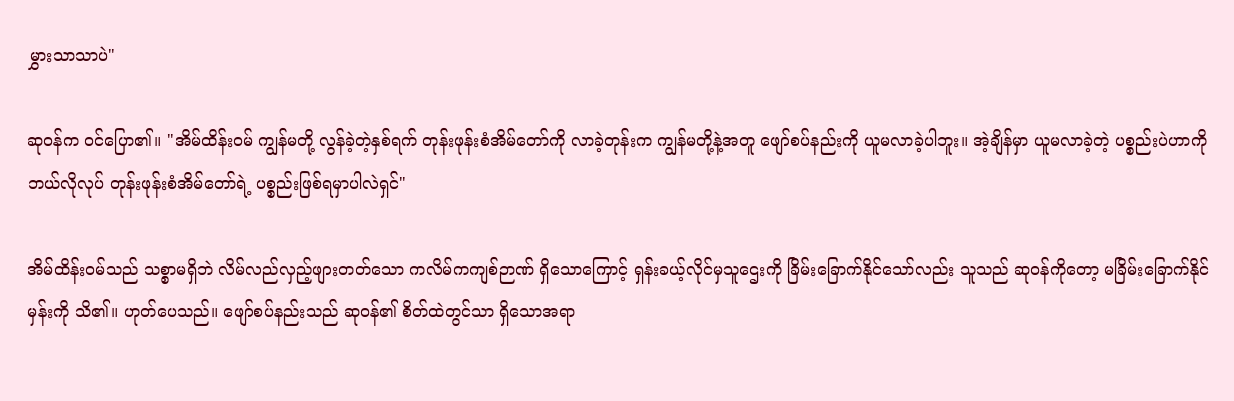မွှားသာသာပဲ"

ဆုဝန်က ဝင်ပြော၏။ "အိမ်ထိန်းဝမ် ကျွန်မတို့ လွန်ခဲ့တဲ့နှစ်ရက် တုန်းဖုန်းစံအိမ်တော်ကို လာခဲ့တုန်းက ကျွန်မတို့နဲ့အတူ ဖျော်စပ်နည်းကို ယူမလာခဲ့ပါဘူး။ အဲ့ချိန်မှာ ယူမလာခဲ့တဲ့ ပစ္စည်းပဲဟာကို ဘယ်လိုလုပ် တုန်းဖုန်းစံအိမ်တော်ရဲ့ ပစ္စည်းဖြစ်ရမှာပါလဲရှင်"

အိမ်ထိန်းဝမ်သည် သစ္စာမရှိဘဲ လိမ်လည်လှည့်ဖျားတတ်သော ကလိမ်ကကျစ်ဉာဏ် ရှိသောကြောင့် ရှန်းခယ့်လိုင်မှသူဌေးကို ခြိမ်းခြောက်နိုင်သော်လည်း သူသည် ဆုဝန်ကိုတော့ မခြိမ်းခြောက်နိုင်မှန်းကို သိ၏။ ဟုတ်ပေသည်။ ဖျော်စပ်နည်းသည် ဆုဝန်၏ စိတ်ထဲတွင်သာ ရှိသောအရာ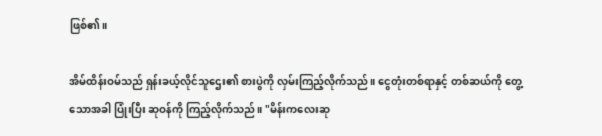ဖြစ်၏။

အိမ်ထိန်းဝမ်သည် ရှန်းခယ့်လိုင်သူဌေး၏ စားပွဲကို လှမ်းကြည့်လိုက်သည်။ ငွေတုံးတစ်ရာနှင့် တစ်ဆယ်ကို တွေ့သောအခါ ပြုံးပြီး ဆုဝန်ကို ကြည့်လိုက်သည်။ "မိန်းကလေးဆု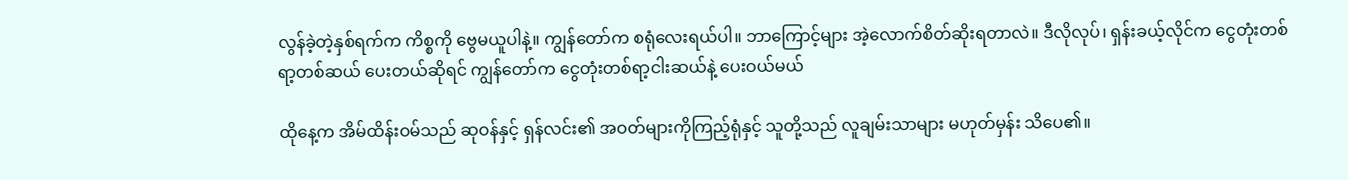လွန်ခဲ့တဲ့နှစ်ရက်က ကိစ္စကို ဗွေမယူပါနဲ့။ ကျွန်တော်က စရုံလေးရယ်ပါ။ ဘာကြောင့်များ အဲ့လောက်စိတ်ဆိုးရတာလဲ။ ဒီလိုလုပ်၊ ရှန်းခယ့်လိုင်က ငွေတုံးတစ်ရာ့တစ်ဆယ် ပေးတယ်ဆိုရင် ကျွန်တော်က ငွေတုံးတစ်ရာ့ငါးဆယ်နဲ့ ပေးဝယ်မယ်

ထိုနေ့က အိမ်ထိန်းဝမ်သည် ဆုဝန်နှင့် ရှန်လင်း၏ အဝတ်များကိုကြည့်ရုံနှင့် သူတို့သည် လူချမ်းသာများ မဟုတ်မှန်း သိပေ၏။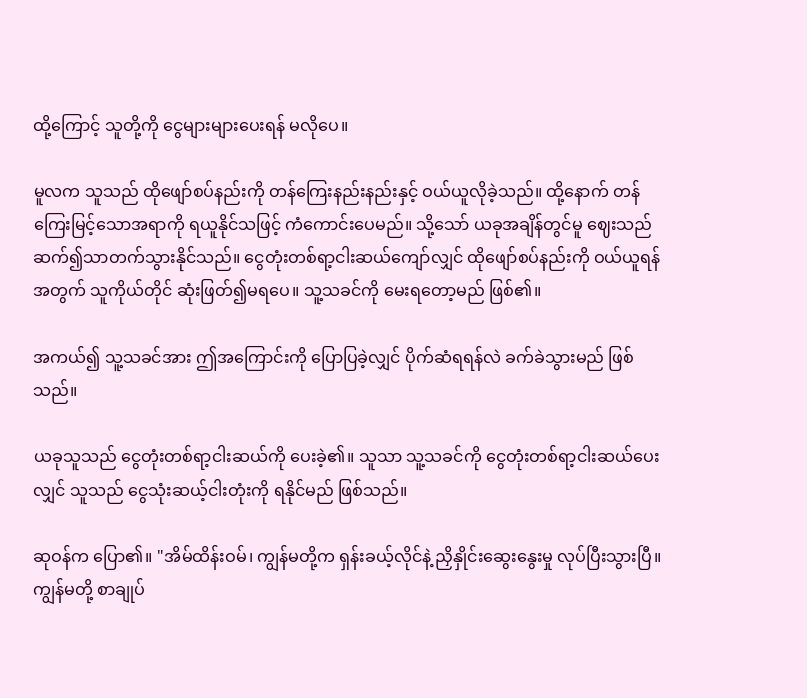ထို့ကြောင့် သူတို့ကို‌ ငွေများများပေးရန် မလိုပေ။

မူလက သူသည် ထိုဖျော်စပ်နည်းကို တန်ကြေးနည်းနည်းနှင့် ဝယ်ယူလိုခဲ့သည်။ ထို့နောက် တန်ကြေးမြင့်သောအရာကို ရယူနိုင်သဖြင့် ကံကောင်းပေမည်။ သို့သော် ယခုအချိန်တွင်မူ ဈေးသည် ဆက်၍သာတက်သွားနိုင်သည်။ ငွေတုံးတစ်ရာ့ငါးဆယ်ကျော်လျှင် ထိုဖျော်စပ်နည်းကို ဝယ်ယူရန်အတွက် သူကိုယ်တိုင် ဆုံးဖြတ်၍မရပေ။ သူ့သခင်ကို မေးရတော့မည် ဖြစ်၏။

အကယ်၍ သူ့သခင်အား ဤအကြောင်းကို ပြောပြခဲ့လျှင် ပိုက်ဆံရရန်လဲ ခက်ခဲသွားမည် ဖြစ်သည်။

ယခုသူသည် ငွေတုံးတစ်ရာ့ငါးဆယ်ကို ပေးခဲ့၏။ သူသာ သူ့သခင်ကို ငွေတုံးတစ်ရာ့ငါးဆယ်ပေးလျှင် သူသည် ငွေသုံးဆယ့်ငါးတုံးကို ရနိုင်မည် ဖြစ်သည်။

ဆုဝန်က ပြော၏။ "အိမ်ထိန်းဝမ်၊ ကျွန်မတို့က ရှန်းခယ့်လိုင်နဲ့ ညှိနှိုင်းဆွေးနွေးမှု လုပ်ပြီးသွားပြီ။ ကျွန်မတို့ စာချုပ်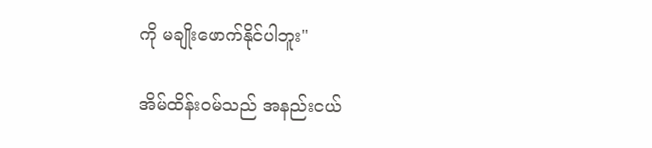ကို မချိုးဖောက်နိုင်ပါဘူး"

အိမ်ထိန်းဝမ်သည် အနည်းငယ်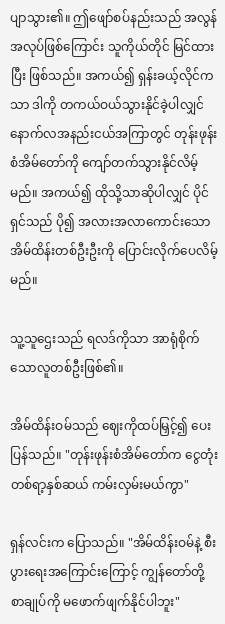ပျာသွား၏။ ဤဖျော်စပ်နည်းသည် အလွန်အလုပ်ဖြစ်ကြောင်း သူကိုယ်တိုင် မြင်ထားပြီး ဖြစ်သည်။ အကယ်၍ ရှန်းခယ့်လိုင်ကသာ ဒါကို တကယ်ဝယ်သွားနိုင်ခဲ့ပါလျှင် နောက်လအနည်းငယ်အကြာတွင် တုန်းဖုန်းစံအိမ်တော်ကို ကျော်တက်သွားနိုင်လိမ့်မည်။ အကယ်၍ ထိုသို့သာဆိုပါလျှင် ပိုင်ရှင်သည် ပို၍ အလားအလာကောင်းသော အိမ်ထိန်းတစ်ဦးဦးကို ပြောင်းလိုက်ပေလိမ့်မည်။

သူ့သူဌေးသည် ရလဒ်ကိုသာ အာရုံစိုက်သောလူတစ်ဦးဖြစ်၏။

အိမ်ထိန်းဝမ်သည် ဈေးကိုထပ်မြှင့်၍ ပေးပြန်သည်။ "တုန်းဖုန်းစံအိမ်တော်က ငွေတုံးတစ်ရာ့နှစ်ဆယ် ကမ်းလှမ်းမယ်ကွာ"

ရှန်လင်းက ပြောသည်။ "အိမ်ထိန်းဝမ်နဲ့ စီးပွားရေးအကြောင်းကြောင့် ကျွန်တော်တို့ စာချုပ်ကို မဖောက်ဖျက်နိုင်ပါဘူး"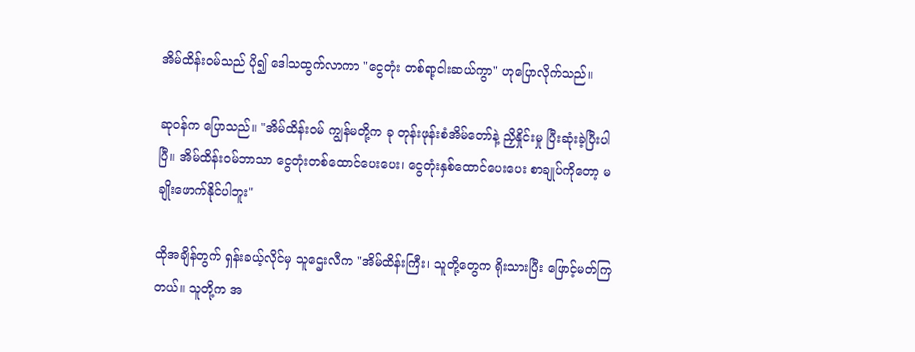အိမ်ထိန်းဝမ်သည် ပို၍ ဒေါသထွက်လာကာ "ငွေတုံး တစ်ရာ့ငါးဆယ်ကွာ" ဟုပြောလိုက်သည်။

ဆုဝန်က ပြောသည်။ "အိမ်ထိန်းဝမ် ကျွန်မတို့က ခု တုန်းဖုန်းစံအိမ်တော်နဲ့ ညှိနှိုင်းမှု ပြီးဆုံးခဲ့ပြီးပါပြီ။ အိမ်ထိန်းဝမ်ဘာသာ ငွေတုံးတစ်ထောင်ပေးပေး၊ ငွေတုံးနှစ်ထောင်ပေးပေး စာချုပ်ကိုတော့ မချိုးဖောက်နိုင်ပါဘူး"

ထိုအချိန်တွက် ရှန်းခယ့်လိုင်မှ သူဌေးလီက "အိမ်ထိန်းကြီး၊ သူတို့တွေက ရိုးသားပြီး ဖြောင့်မတ်ကြတယ်။ သူတို့က အ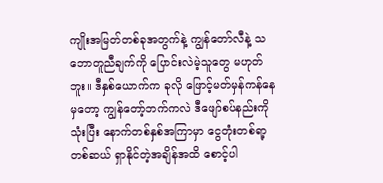ကျိုးအမြတ်တစ်ခုအတွက်နဲ့ ကျွန်တော်လီနဲ့ သဘောတူညီချက်ကို ပြောင်းလဲမဲ့သူတွေ မဟုတ်ဘူး။ ဒီနှစ်ယောက်က ခုလို ဖြောင့်မတ်မှန်ကန်နေမှတော့ ကျွန်တော့်ဘက်ကလဲ ဒီဖျော်စပ်နည်းကိုသုံးပြီး နောက်တစ်နှစ်အကြာမှာ ငွေတုံးတစ်ရာ့တစ်ဆယ် ရှာနိုင်တဲ့အချိန်အထိ စောင့်ပါ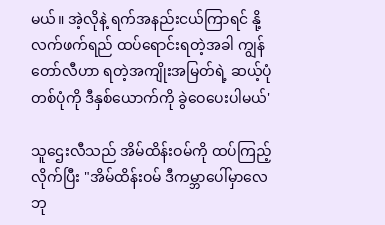မယ်။ အဲ့လိုနဲ့ ရက်အနည်းငယ်ကြာရင် နို့လက်ဖက်ရည် ထပ်ရောင်းရတဲ့အခါ ကျွန်တော်လီဟာ ရတဲ့အကျိုးအမြတ်ရဲ့ ဆယ့်ပုံတစ်ပုံကို ဒီနှစ်ယောက်ကို ခွဲဝေပေးပါမယ်'

သူဌေးလီသည် အိမ်ထိန်းဝမ်ကို ထပ်ကြည့်လိုက်ပြီး "အိမ်ထိန်းဝမ် ဒီကမ္ဘာပေါ်မှာလေ ဘု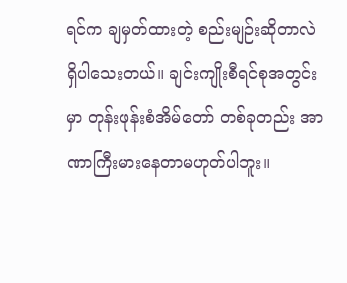ရင်က ချမှတ်ထားတဲ့ စည်းမျဉ်းဆိုတာလဲ ရှိပါသေးတယ်။ ချင်းကျိုးစီရင်စုအတွင်းမှာ တုန်းဖုန်းစံအိမ်တော် တစ်ခုတည်း အာဏာကြီးမားနေတာမဟုတ်ပါဘူး။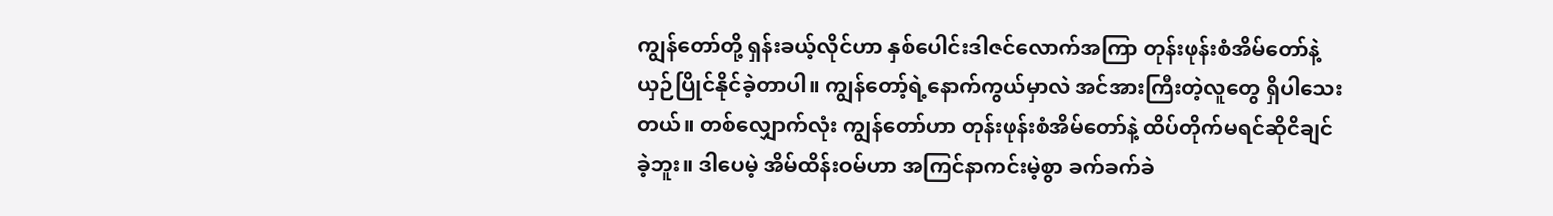ကျွန်တော်တို့ ရှန်းခယ့်လိုင်ဟာ နှစ်ပေါင်းဒါဇင်လောက်အကြာ တုန်းဖုန်းစံအိမ်တော်နဲ့ ယှဉ်ပြိုင်နိုင်ခဲ့တာပါ။ ကျွန်တော့်ရဲ့နောက်ကွယ်မှာလဲ အင်အားကြီးတဲ့လူတွေ ရှိပါသေးတယ်။ တစ်လျှောက်လုံး ကျွန်တော်ဟာ တုန်းဖုန်းစံအိမ်တော်နဲ့ ထိပ်တိုက်မရင်ဆိုငိချင်ခဲ့ဘူး။ ဒါပေမဲ့ အိမ်ထိန်းဝမ်ဟာ အကြင်နာကင်းမဲ့စွာ ခက်ခက်ခဲ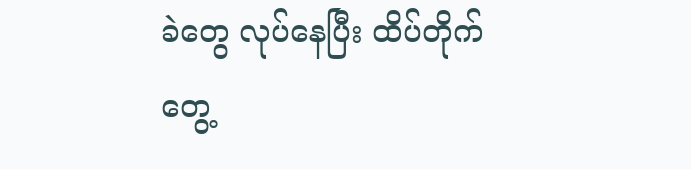ခဲတွေ လုပ်နေပြီး ထိပ်တိုက်တွေ့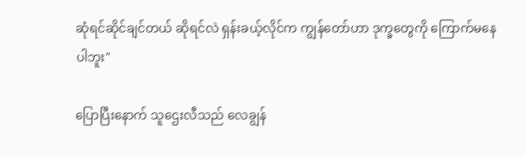ဆုံရင်ဆိုင်ချင်တယ် ဆိုရင်လဲ ရှန်းခယ့်လိုင်က ကျွန်တော်ဟာ ဒုက္ခတွေကို ကြောက်မနေပါဘူး"

ပြောပြီးနောက် သူဌေးလီသည် လေချွန်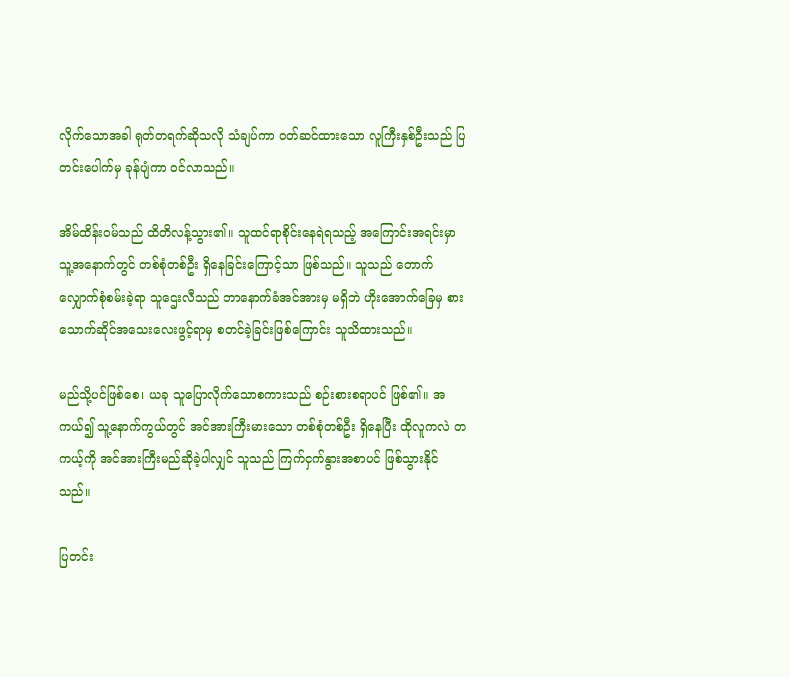လိုက်သောအခါ ရုတ်တရက်ဆိုသလို သံချပ်ကာ ဝတ်ဆင်ထားသော လူကြီးနှစ်ဦးသည် ပြတင်းပေါက်မှ ခုန်ပျံကာ ဝင်လာသည်။

အိမ်ထိန်းဝမ်သည် ထိတိလန့်သွား၏။ သူထင်ရာစိုင်းနေရဲရသည့် အကြောင်းအရင်းမှာ သူ့အနောက်တွင် တစ်စုံတစ်ဦး ရှိနေခြင်းကြောင့်သာ ဖြစ်သည်။ သူသည် တောက်လျှောက်စုံစမ်းခဲ့ရာ သူဌေးလီသည် ဘာနောက်ခံအင်အားမှ မရှိဘဲ ဟိုးအောက်ခြေမှ စားသောက်ဆိုင်အသေးလေးဖွင့်ရာမှ စတင်ခဲ့ခြင်းဖြစ်ကြောင်း သူသိထားသည်။

မည်သို့ပင်ဖြစ်စေ၊ ယခု သူပြောလိုက်သောစကားသည် စဉ်းစားစရာပင် ဖြစ်၏။ အကယ်၍ သူ့နောက်ကွယ်တွင် အင်အားကြီးမားသော တစ်စုံတစ်ဦး ရှိနေပြီး ထိုလူကလဲ တကယ့်ကို အင်အားကြီးမည်ဆိုခဲ့ပါလျှင် သူသည် ကြက်ငှက်နွားအစာပင် ဖြစ်သွားနိုင်သည်။

ပြတင်း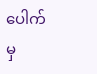ပေါက်မှ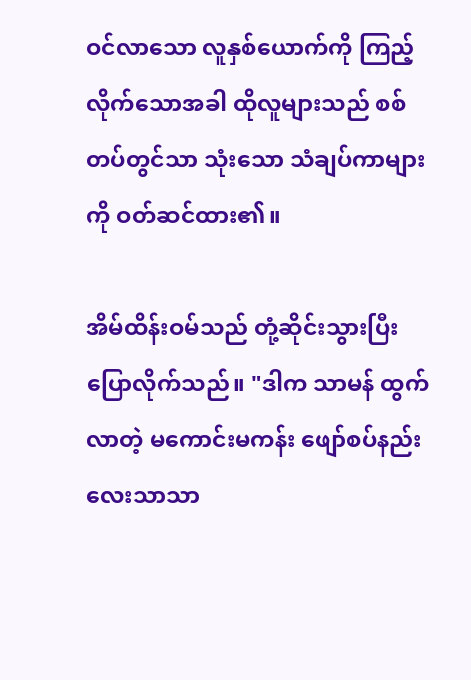ဝင်လာသော လူနှစ်ယောက်ကို ကြည့်လိုက်သောအခါ ထိုလူများသည် စစ်တပ်တွင်သာ သုံးသော သံချပ်ကာများကို ဝတ်ဆင်ထား၏။

အိမ်ထိန်းဝမ်သည် တုံ့ဆိုင်းသွားပြီး ပြောလိုက်သည်။ "ဒါက သာမန် ထွက်လာတဲ့ မကောင်းမကန်း ဖျော်စပ်နည်းလေးသာသာ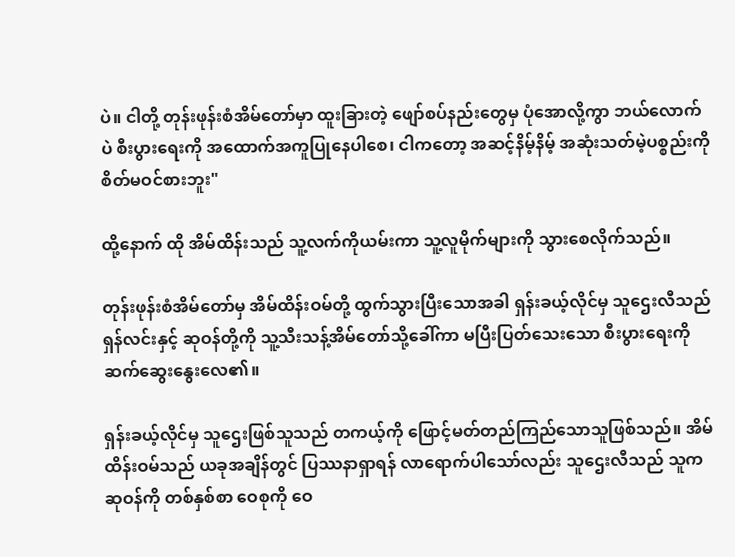ပဲ။ ငါတို့ တုန်းဖုန်းစံအိမ်တော်မှာ ထူးခြားတဲ့ ဖျော်စပ်နည်းတွေမှ ပုံအောလို့ကွာ ဘယ်လောက်ပဲ စီးပွားရေးကို အထောက်အကူပြုနေပါစေ၊ ငါကတော့ အဆင့်နိမ့်နိမ့် အဆုံးသတ်မဲ့ပစ္စည်းကို စိတ်မဝင်စားဘူး"

ထို့နောက် ထို အိမ်ထိန်းသည် သူ့လက်ကိုယမ်းကာ သူ့လူမိုက်များကို သွားစေလိုက်သည်။

တုန်းဖုန်းစံအိမ်တော်မှ အိမ်ထိန်းဝမ်တို့ ထွက်သွားပြီးသောအခါ ရှန်းခယ့်လိုင်မှ သူဌေးလီသည် ရှန်လင်းနှင့် ဆုဝန်တို့ကို သူ့သီးသန့်အိမ်တော်သို့ခေါ်ကာ မပြီးပြတ်သေးသော စီးပွားရေးကို ဆက်ဆွေးနွေးလေ၏။

ရှန်းခယ့်လိုင်မှ သူဌေးဖြစ်သူသည် တကယ့်ကို ဖြောင့်မတ်တည်ကြည်သောသူဖြစ်သည်။ အိမ်ထိန်းဝမ်သည် ယခုအချိန်တွင် ပြဿနာရှာရန် လာရောက်ပါသော်လည်း သူဌေးလီသည် သူက ဆုဝန်ကို တစ်နှစ်စာ ဝေစုကို ဝေ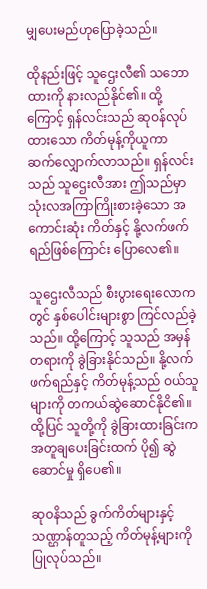မျှပေးမည်ဟုပြောခဲ့သည်။

ထိုနည်းဖြင့် သူဌေးလီ၏ သဘောထားကို နားလည်နိုင်၏။ ထို့ကြောင့် ရှန်လင်းသည် ဆုဝန်လုပ်ထားသော ကိတ်မုန့်ကိုယူကာ ဆက်လျှောက်လာသည်။ ရှန်လင်းသည် သူဌေးလီအား ဤသည်မှာ သုံးလအကြာကြိုးစားခဲ့သော အကောင်းဆုံး ကိတ်နှင့် နို့လက်ဖက်ရည်ဖြစ်ကြောင်း ပြောလေ၏။

သူဌေးလီသည် စီးပွားရေးလောကတွင် နှစ်ပေါင်းများစွာ ကြင်လည်ခဲ့သည်။ ထို့ကြောင့် သူသည် အမှန်တရားကို ခွဲခြားနိုင်သည်။ နို့လက်ဖက်ရည်နှင့် ကိတ်မုန့်သည် ဝယ်သူများကို တကယ်ဆွဲဆောင်နိုငိ၏။ ထို့ပြင် သူတို့ကို ခွဲခြားထားခြင်းက အတူချပေးခြင်းထက် ပို၍ ဆွဲဆောင်မှု ရှိပေ၏။

ဆုဝနိသည် ခွက်ကိတ်များနှင့် သဏ္ဌာန်တူသည့် ကိတ်မုန့်များကို ပြုလုပ်သည်။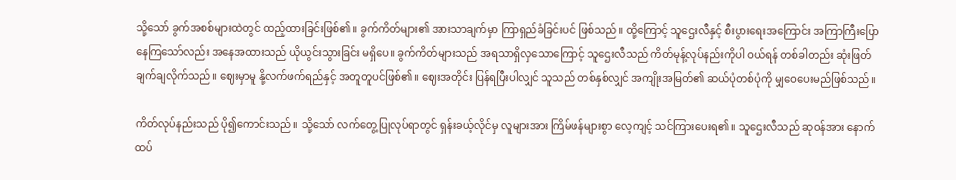သို့သော် ခွက်အစစ်များထဲတွင် ထည့်ထားခြင်းဖြစ်၏။ ခွက်ကိတ်များ၏ အားသာချက်မှာ ကြာရှည်ခံခြင်းပင် ဖြစ်သည်။ ထို့ကြောင့် သူဌေးလီနှင့် စီးပွားရေးအကြောင်း အကြာကြီးပြောနေကြသော်လည်း အနေအထားသည် ယိုယွင်းသွားခြင်း မရှိပေ။ ခွက်ကိတ်များသည် အရသာရှိလှသောကြောင့် သူဌေးလီသည် ကိတ်မုန့်လုပ်နည်းကိုပါ ဝယ်ရန် တစ်ခါတည်း ဆုံးဖြတ်ချက်ချလိုက်သည်။ ဈေးမှာမူ နို့လက်ဖက်ရည်နှင့် အတူတူပင်ဖြစ်၏။ ဈေးအတိုင်း ပြန်ရပြီးပါလျှင် သူသည် တစ်နှစ်လျှင် အကျိုးအမြတ်၏ ဆယ်ပုံတစ်ပုံကို မျှဝေပေးမည်ဖြစ်သည်။

ကိတ်လုပ်နည်းသည် ပို၍ကောင်းသည်။ သို့သော် လက်တွေ့ပြုလုပ်ရာတွင် ရှန်းခယ့်လိုင်မှ လူများအား ကြိမ်ဖန်များစွာ လေ့ကျင့် သင်ကြားပေးရ၏။ သူဌေးလီသည် ဆုဝန်အား နောက်ထပ်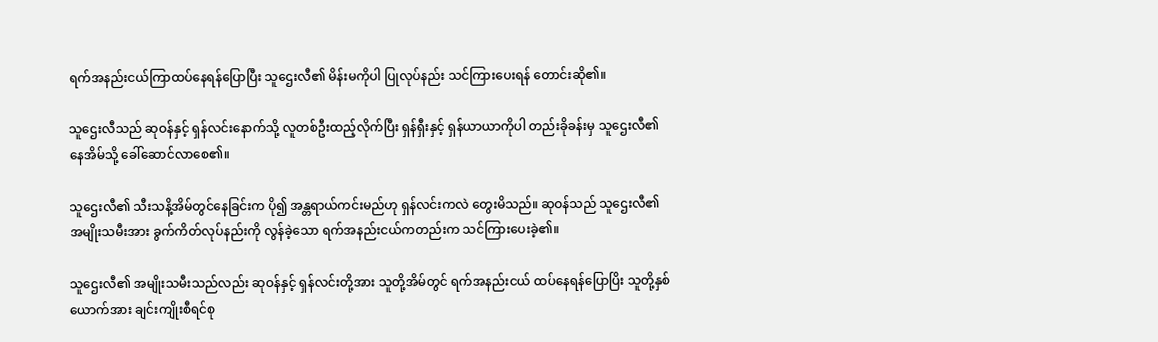ရက်အနည်းငယ်ကြာထပ်နေရန်ပြောပြီး သူဌေးလီ၏ မိန်းမကိုပါ ပြုလုပ်နည်း သင်ကြားပေးရန် တောင်းဆို၏။

သူဌေးလီသည် ဆုဝန်နှင့် ရှန်လင်းနောက်သို့ လူတစ်ဦးထည့်လိုက်ပြီး ရှန်ရှီးနှင့် ရှန်ယာယာကိုပါ တည်းခိုခန်းမှ သူဌေးလီ၏ နေအိမ်သို့ ခေါ်ဆောင်လာစေ၏။

သူဌေးလီ၏ သီးသနိ့အိမ်တွင်နေခြင်းက ပို၍ အန္တရာယ်ကင်းမည်ဟု ရှန်လင်းကလဲ တွေးမိသည်။ ဆုဝန်သည် သူဌေးလီ၏ အမျိုးသမီးအား ခွက်ကိတ်လုပ်နည်းကို လွန်ခဲ့သော ရက်အနည်းငယ်ကတည်းက သင်ကြားပေးခဲ့၏။

သူဌေးလီ၏ အမျိုးသမီးသည်လည်း ဆုဝန်နှင့် ရှန်လင်းတို့အား သူတို့အိမ်တွင် ရက်အနည်းငယ် ထပ်နေရန်ပြောပြိး သူတို့နှစ်ယောက်အား ချင်းကျိုးစီရင်စု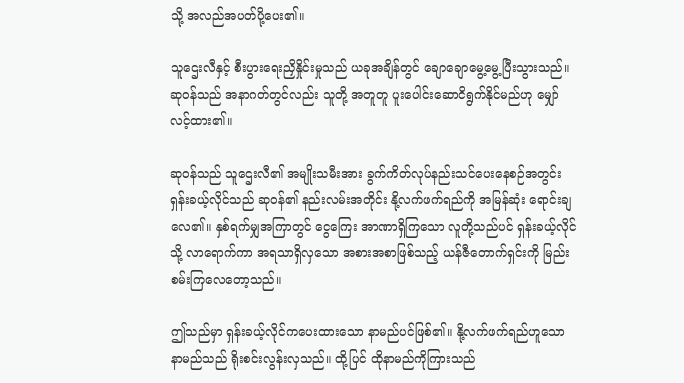သို့ အလည်အပတ်ပို့ပေး၏။

သူဌေးလီနှင့် စီးပွားရေးညှိနှိုင်းမှုသည် ယခုအချိန်တွင် ချောချောမွေ့မွေ့ပြီးသွားသည်။ ဆုဝန်သည် အနာဂတ်တွင်လည်း သူတို့ အတူတူ ပူးပေါင်းဆောငိရွက်နိုင်မည်ဟု မျှော်လင့်ထား၏။

ဆုဝန်သည် သူဌေးလီ၏ အမျိုးသမီးအား ခွက်ကိတ်လုပ်နည်းသင်ပေးနေစဉ်အတွင်း ရှန်းခယ့်လိုင်သည် ဆုဝန်၏ နည်းလမ်းအတိုင်း နို့လက်ဖက်ရည်ကို အမြန်ဆုံး ရောင်းချလေ၏။ နှစ်ရက်မျှအကြာတွင် ငွေကြေး အာဏာရှိကြသော လူတို့သည်ပင် ရှန်းခယ့်လိုင်သို့ လာရောက်ကာ အရသာရှိလှသော အစားအစာဖြစ်သည့် ယန်ဇီတောက်ရှင်းကို မြည်းစမ်းကြလေတော့သည်။

ဤသည်မှာ ရှန်းခယ့်လိုင်ကပေးထားသော နာမည်ပင်ဖြစ်၏။ နို့လက်ဖက်ရည်ဟူသော နာမည်သည် ရိုးစင်းလွန်းလှသည်။ ထို့ပြင် ထိုနာမည်ကိုကြားသည်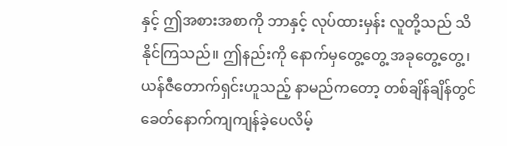နှင့် ဤအစားအစာကို ဘာနှင့် လုပ်ထားမှန်း လူတို့သည် သိနိုင်ကြသည်။ ဤနည်းကို နောက်မှတွေ့တွေ့ အခုတွေ့တွေ့၊ ယန်ဇီတောက်ရှင်းဟူသည့် နာမည်ကတော့ တစ်ချိန်ချိန်တွင် ခေတ်နောက်ကျကျန်ခဲ့ပေလိမ့်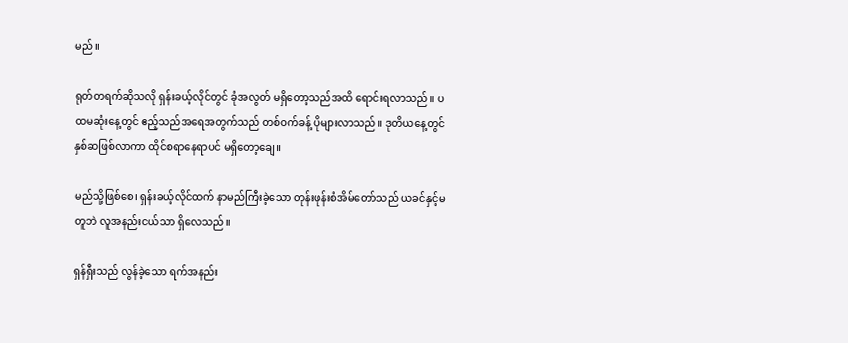မည်။

ရုတ်တရက်ဆိုသလို ရှန်းခယ့်လိုင်တွင် ခုံအလွတ် မရှိတော့သည်အထိ ရောင်းရလာသည်။ ပထမဆုံးနေ့တွင် ဧည့်သည်အရေအတွက်သည် တစ်ဝက်ခန့် ပိုများလာသည်။ ဒုတိယနေ့တွင် နှစ်ဆဖြစ်လာကာ ထိုင်စရာနေရာပင် မရှိတော့ချေ။

မည်သို့ဖြစ်စေ၊ ရှန်းခယ့်လိုင်ထက် နာမည်ကြီးခဲ့သော တုန်းဖုန်းစံအိမ်တော်သည် ယခင်နှင့်မတူဘဲ လူအနည်းငယ်သာ ရှိလေသည်။

ရှန်ရှီးသည် လွန်ခဲ့သော ရက်အနည်း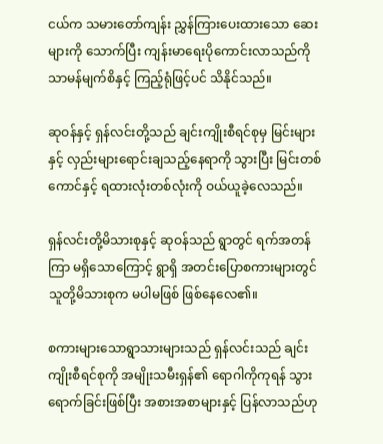ငယ်က သမားတော်ကျန်း ညွှန်ကြားပေးထားသော ဆေးများကို သောက်ပြီး ကျန်းမာရေးပိုကောင်းလာသည်ကို သာမန်မျက်စိနှင့် ကြည့်ရုံဖြင့်ပင် သိနိုင်သည်။

ဆုဝန်နှင့် ရှန်လင်းတို့သည် ချင်းကျိုးစီရင်စုမှ မြင်းများနှင့် လှည်းများရောင်းချသည့်နေရာကို သွားပြီး မြင်းတစ်ကောင်နှင့် ရထားလုံးတစ်လုံးကို ဝယ်ယူခဲ့လေသည်။

ရှန်လင်းတို့မိသားစုနှင့် ဆုဝန်သည် ရွာတွင် ရက်အတန်ကြာ မရှိသောကြောင့် ရွာရှိ အတင်းပြောစကားများတွင် သူတို့မိသားစုက မပါမဖြစ် ဖြစ်နေလေ၏။

စကားများသောရွာသားများသည် ရှန်လင်းသည် ချင်းကျိုးစီရင်စုကို အမျိုးသမီးရှန်၏ ရောဂါကိုကုရန် သွားရောက်ခြင်းဖြစ်ပြီး အစားအစာများနှင့် ပြန်လာသည်ဟု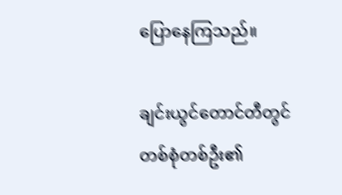ပြောနေကြသည်။

ချင်းယွင်တောင်တီတွင် တစ်စုံတစ်ဦး၏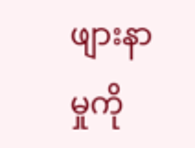ဖျားနာမှုကို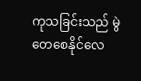ကုသခြင်းသည် မွဲတေစေနိုင်လေ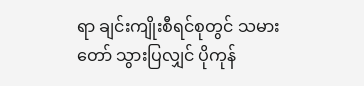ရာ ချင်းကျိုးစီရင်စုတွင် သမားတော် သွားပြလျှင် ပိုကုန်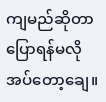ကျမည်ဆိုတာ ပြောရန်မလိုအပ်တော့ချေ။